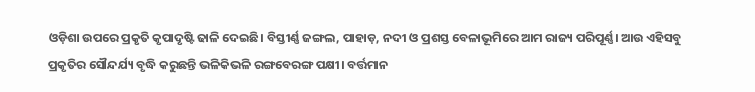ଓଡ଼ିଶା ଉପରେ ପ୍ରକୃତି କୃପାଦୃଷ୍ଟି ଢାଳି ଦେଇଛି। ବିସ୍ତୀର୍ଣ୍ଣ ଜଙ୍ଗଲ, ପାହାଡ଼, ନଦୀ ଓ ପ୍ରଶସ୍ତ ବେଳାଭୂମିରେ ଆମ ରାଜ୍ୟ ପରିପୂର୍ଣ୍ଣ। ଆଉ ଏହିସବୁ ପ୍ରକୃତିର ସୌନ୍ଦର୍ଯ୍ୟ ବୃଦ୍ଧି କରୁଛନ୍ତି ଭଳିକିଭଳି ରଙ୍ଗବେରଙ୍ଗ ପକ୍ଷୀ। ବର୍ତ୍ତମାନ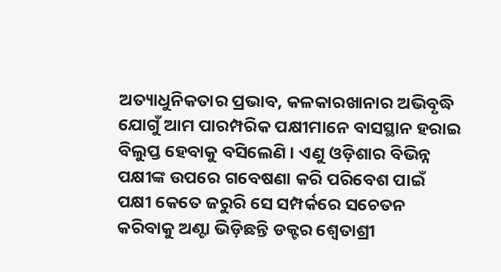ଅତ୍ୟାଧୁନିକତାର ପ୍ରଭାବ, କଳକାରଖାନାର ଅଭିବୃଦ୍ଧି ଯୋଗୁଁ ଆମ ପାରମ୍ପରିକ ପକ୍ଷୀମାନେ ବାସସ୍ଥାନ ହରାଇ ବିଲୁପ୍ତ ହେବାକୁ ବସିଲେଣି। ଏଣୁ ଓଡ଼ିଶାର ବିଭିନ୍ନ ପକ୍ଷୀଙ୍କ ଉପରେ ଗବେଷଣା କରି ପରିବେଶ ପାଇଁ ପକ୍ଷୀ କେତେ ଜରୁରି ସେ ସମ୍ପର୍କରେ ସଚେତନ କରିବାକୁ ଅଣ୍ଟା ଭିଡ଼ିଛନ୍ତି ଡକ୍ଟର ଶ୍ବେତାଶ୍ରୀ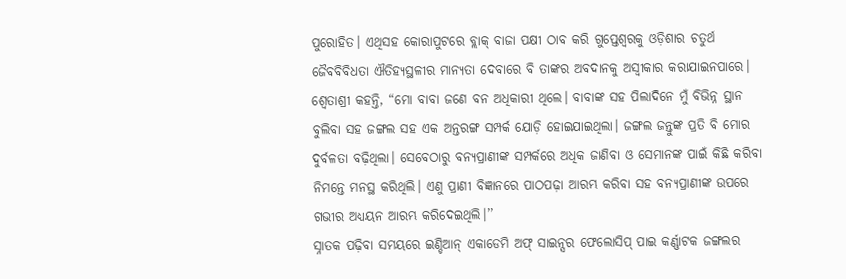ପୁରୋହିତ। ଏଥିସହ କୋରାପୁଟରେ ବ୍ଲାକ୍ ବାଜା ପକ୍ଷୀ ଠାବ କରି ଗୁପ୍ତେଶ୍ବରକୁ ଓଡ଼ିଶାର ଚତୁର୍ଥ ଜୈବବିବିଧତା ଐତିହ୍ୟସ୍ଥଳୀର ମାନ୍ୟତା ଦେବାରେ ବି ତାଙ୍କର ଅବଦାନକୁ ଅସ୍ବୀକାର କରାଯାଇନପାରେ।
ଶ୍ବେତାଶ୍ରୀ କହନ୍ତି, “ମୋ ବାବା ଜଣେ ବନ ଅଧିକାରୀ ଥିଲେ। ବାବାଙ୍କ ସହ ପିଲାଦିନେ ମୁଁ ବିଭିନ୍ନ ସ୍ଥାନ ବୁଲିବା ସହ ଜଙ୍ଗଲ ସହ ଏକ ଅନ୍ତରଙ୍ଗ ସମ୍ପର୍କ ଯୋଡ଼ି ହୋଇଯାଇଥିଲା। ଜଙ୍ଗଲ ଜନ୍ତୁଙ୍କ ପ୍ରତି ବି ମୋର ଦୁର୍ବଳତା ବଢ଼ିଥିଲା। ସେବେଠାରୁ ବନ୍ୟପ୍ରାଣୀଙ୍କ ସମ୍ପର୍କରେ ଅଧିକ ଜାଣିବା ଓ ସେମାନଙ୍କ ପାଇଁ କିଛି କରିବା ନିମନ୍ତେ ମନସ୍ଥ କରିଥିଲି। ଏଣୁ ପ୍ରାଣୀ ବିଜ୍ଞାନରେ ପାଠପଢ଼ା ଆରମ୍ଭ କରିବା ସହ ବନ୍ୟପ୍ରାଣୀଙ୍କ ଉପରେ ଗଭୀର ଅଧ୍ୟୟନ ଆରମ୍ଭ କରିଦେଇଥିଲି।’’
ସ୍ନାତକ ପଢ଼ିବା ସମୟରେ ଇଣ୍ଡିଆନ୍ ଏକାଡେମି ଅଫ୍ ସାଇନ୍ସର ଫେଲୋସିପ୍ ପାଇ କର୍ଣ୍ଣାଟକ ଜଙ୍ଗଲର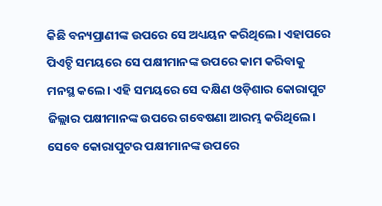କିଛି ବନ୍ୟପ୍ରାଣୀଙ୍କ ଉପରେ ସେ ଅଧ୍ୟୟନ କରିଥିଲେ। ଏହାପରେ ପିଏଚ୍ଡି ସମୟରେ ସେ ପକ୍ଷୀମାନଙ୍କ ଉପରେ କାମ କରିବାକୁ ମନସ୍ଥ କଲେ। ଏହି ସମୟରେ ସେ ଦକ୍ଷିଣ ଓଡ଼ିଶାର କୋରାପୁଟ ଜିଲ୍ଲାର ପକ୍ଷୀମାନଙ୍କ ଉପରେ ଗବେଷଣା ଆରମ୍ଭ କରିଥିଲେ। ସେବେ କୋରାପୁଟର ପକ୍ଷୀମାନଙ୍କ ଉପରେ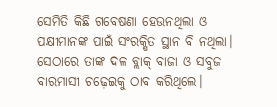ସେମିତି କିଛି ଗବେଷଣା ହେଉନଥିଲା ଓ ପକ୍ଷୀମାନଙ୍କ ପାଇଁ ସଂରକ୍ଷିତ ସ୍ଥାନ ବି ନଥିଲା। ସେଠାରେ ତାଙ୍କ ଦଳ ବ୍ଲାକ୍ ବାଜା ଓ ସବୁଜ ବାରମାସୀ ଚଢ଼େଇକୁ ଠାବ କରିଥିଲେ।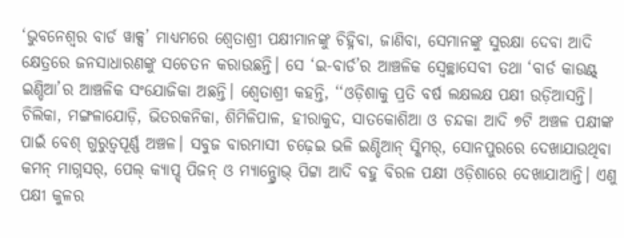‘ଭୁବନେଶ୍ବର ବାର୍ଡ ୱାକ୍ସ’ ମାଧ୍ୟମରେ ଶ୍ବେତାଶ୍ରୀ ପକ୍ଷୀମାନଙ୍କୁ ଚିହ୍ନିବା, ଜାଣିବା, ସେମାନଙ୍କୁ ସୁରକ୍ଷା ଦେବା ଆଦି କ୍ଷେତ୍ରରେ ଜନସାଧାରଣଙ୍କୁ ସଚେତନ କରାଉଛନ୍ତି। ସେ ‘ଇ-ବାର୍ଡ’ର ଆଞ୍ଚଳିକ ସ୍ବେଚ୍ଛାସେବୀ ତଥା ‘ବାର୍ଡ କାଉଣ୍ଟ୍ ଇଣ୍ଡିଆ’ର ଆଞ୍ଚଳିକ ସଂଯୋଜିକା ଅଛନ୍ତି। ଶ୍ବେତାଶ୍ରୀ କହନ୍ତି, ‘‘ଓଡ଼ିଶାକୁ ପ୍ରତି ବର୍ଷ ଲକ୍ଷଲକ୍ଷ ପକ୍ଷୀ ଉଡ଼ିଆସନ୍ତି। ଚିଲିକା, ମଙ୍ଗଳାଯୋଡ଼ି, ଭିତରକନିକା, ଶିମିଳିପାଳ, ହୀରାକୁଦ, ସାତକୋଶିଆ ଓ ଚନ୍ଦକା ଆଦି ୭ଟି ଅଞ୍ଚଳ ପକ୍ଷୀଙ୍କ ପାଇଁ ବେଶ୍ ଗୁରୁତ୍ବପୂର୍ଣ୍ଣ ଅଞ୍ଚଳ। ସବୁଜ ବାରମାସୀ ଚଢ଼େଇ ଭଳି ଇଣ୍ଡିଆନ୍ ସ୍କିମର୍, ସୋନପୁରରେ ଦେଖାଯାଉଥିବା କମନ୍ ମାଗ୍ନସର୍, ପେଲ୍ କ୍ୟାପ୍ଡ୍ ପିଜନ୍ ଓ ମ୍ୟାନ୍ଗ୍ରୋଭ୍ ପିଟ୍ଟା ଆଦି ବହୁ ବିରଳ ପକ୍ଷୀ ଓଡ଼ିଶାରେ ଦେଖାଯାଆନ୍ତି। ଏଣୁ ପକ୍ଷୀ କୁଳର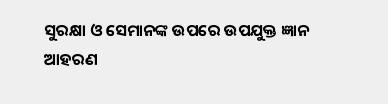ସୁରକ୍ଷା ଓ ସେମାନଙ୍କ ଉପରେ ଉପଯୁକ୍ତ ଜ୍ଞାନ ଆହରଣ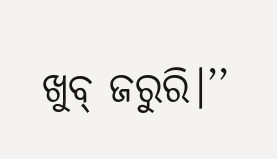ଖୁବ୍ ଜରୁରି।’’